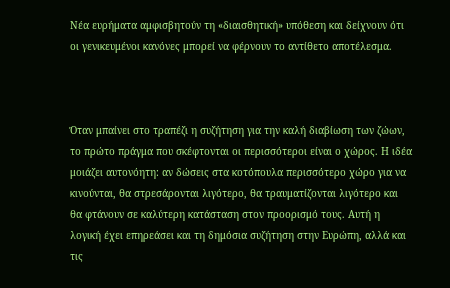Νέα ευρήματα αμφισβητούν τη «διαισθητική» υπόθεση και δείχνουν ότι οι γενικευμένοι κανόνες μπορεί να φέρνουν το αντίθετο αποτέλεσμα.



Όταν μπαίνει στο τραπέζι η συζήτηση για την καλή διαβίωση των ζώων, το πρώτο πράγμα που σκέφτονται οι περισσότεροι είναι ο χώρος. Η ιδέα μοιάζει αυτονόητη: αν δώσεις στα κοτόπουλα περισσότερο χώρο για να κινούνται, θα στρεσάρονται λιγότερο, θα τραυματίζονται λιγότερο και θα φτάνουν σε καλύτερη κατάσταση στον προορισμό τους. Αυτή η λογική έχει επηρεάσει και τη δημόσια συζήτηση στην Ευρώπη, αλλά και τις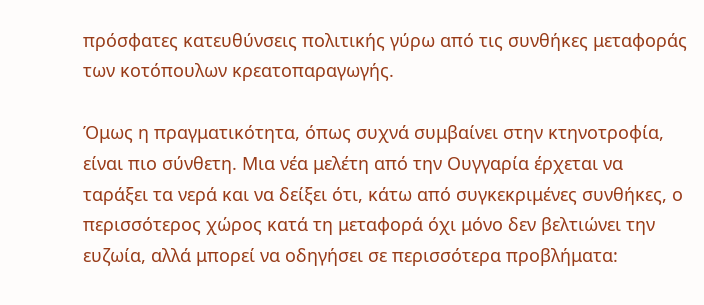πρόσφατες κατευθύνσεις πολιτικής γύρω από τις συνθήκες μεταφοράς των κοτόπουλων κρεατοπαραγωγής.

Όμως η πραγματικότητα, όπως συχνά συμβαίνει στην κτηνοτροφία, είναι πιο σύνθετη. Μια νέα μελέτη από την Ουγγαρία έρχεται να ταράξει τα νερά και να δείξει ότι, κάτω από συγκεκριμένες συνθήκες, ο περισσότερος χώρος κατά τη μεταφορά όχι μόνο δεν βελτιώνει την ευζωία, αλλά μπορεί να οδηγήσει σε περισσότερα προβλήματα: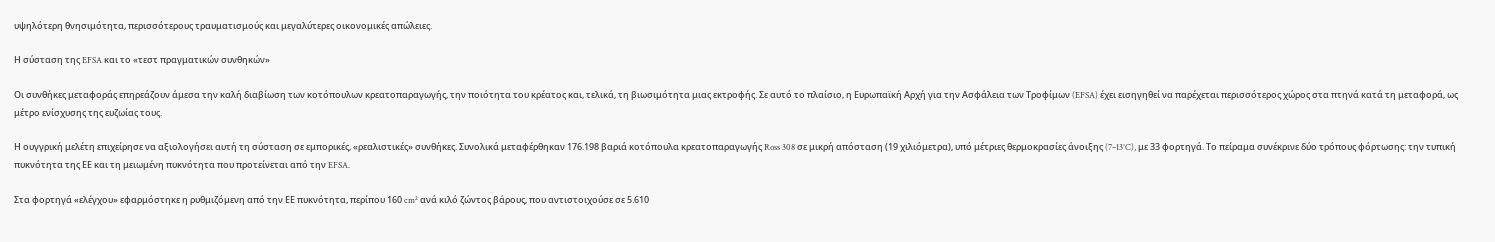υψηλότερη θνησιμότητα, περισσότερους τραυματισμούς και μεγαλύτερες οικονομικές απώλειες.

Η σύσταση της EFSA και το «τεστ πραγματικών συνθηκών»

Οι συνθήκες μεταφοράς επηρεάζουν άμεσα την καλή διαβίωση των κοτόπουλων κρεατοπαραγωγής, την ποιότητα του κρέατος και, τελικά, τη βιωσιμότητα μιας εκτροφής. Σε αυτό το πλαίσιο, η Ευρωπαϊκή Αρχή για την Ασφάλεια των Τροφίμων (EFSA) έχει εισηγηθεί να παρέχεται περισσότερος χώρος στα πτηνά κατά τη μεταφορά, ως μέτρο ενίσχυσης της ευζωίας τους.

Η ουγγρική μελέτη επιχείρησε να αξιολογήσει αυτή τη σύσταση σε εμπορικές, «ρεαλιστικές» συνθήκες. Συνολικά μεταφέρθηκαν 176.198 βαριά κοτόπουλα κρεατοπαραγωγής Ross 308 σε μικρή απόσταση (19 χιλιόμετρα), υπό μέτριες θερμοκρασίες άνοιξης (7–13°C), με 33 φορτηγά. Το πείραμα συνέκρινε δύο τρόπους φόρτωσης: την τυπική πυκνότητα της ΕΕ και τη μειωμένη πυκνότητα που προτείνεται από την EFSA.

Στα φορτηγά «ελέγχου» εφαρμόστηκε η ρυθμιζόμενη από την ΕΕ πυκνότητα, περίπου 160 cm² ανά κιλό ζώντος βάρους, που αντιστοιχούσε σε 5.610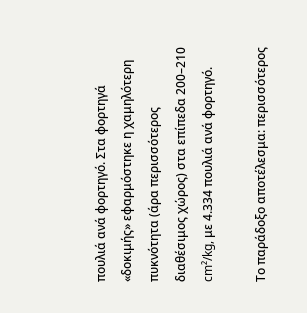πουλιά ανά φορτηγό. Στα φορτηγά «δοκιμής» εφαρμόστηκε η χαμηλότερη πυκνότητα (άρα περισσότερος διαθέσιμος χώρος) στα επίπεδα 200–210 cm²/kg, με 4.334 πουλιά ανά φορτηγό.

Το παράδοξο αποτέλεσμα: περισσότερος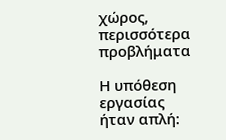χώρος, περισσότερα προβλήματα

Η υπόθεση εργασίας ήταν απλή: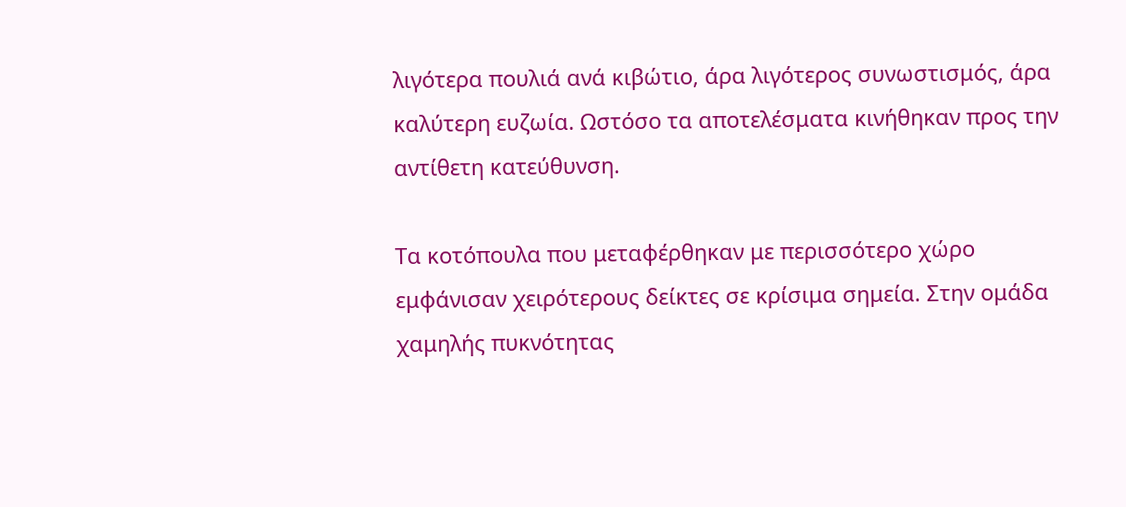λιγότερα πουλιά ανά κιβώτιο, άρα λιγότερος συνωστισμός, άρα καλύτερη ευζωία. Ωστόσο τα αποτελέσματα κινήθηκαν προς την αντίθετη κατεύθυνση.

Τα κοτόπουλα που μεταφέρθηκαν με περισσότερο χώρο εμφάνισαν χειρότερους δείκτες σε κρίσιμα σημεία. Στην ομάδα χαμηλής πυκνότητας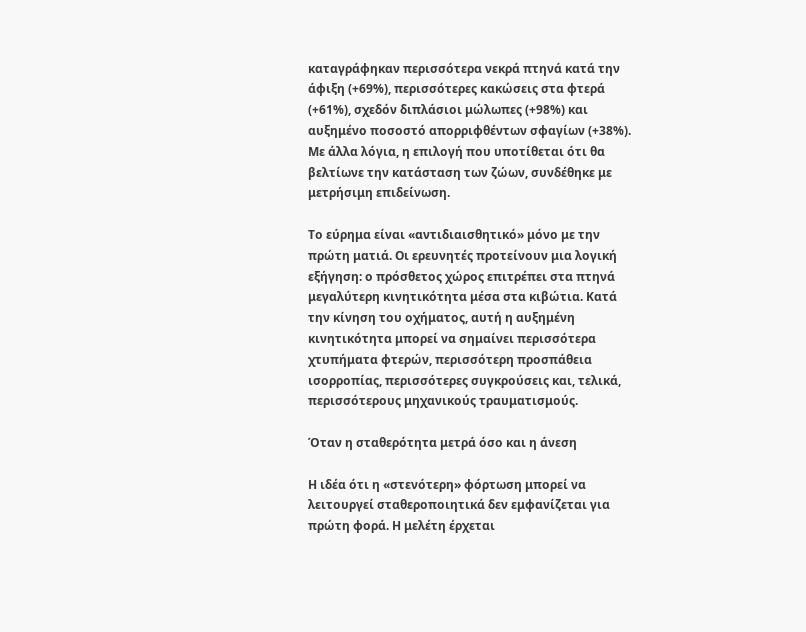καταγράφηκαν περισσότερα νεκρά πτηνά κατά την άφιξη (+69%), περισσότερες κακώσεις στα φτερά (+61%), σχεδόν διπλάσιοι μώλωπες (+98%) και αυξημένο ποσοστό απορριφθέντων σφαγίων (+38%). Με άλλα λόγια, η επιλογή που υποτίθεται ότι θα βελτίωνε την κατάσταση των ζώων, συνδέθηκε με μετρήσιμη επιδείνωση.

Το εύρημα είναι «αντιδιαισθητικό» μόνο με την πρώτη ματιά. Οι ερευνητές προτείνουν μια λογική εξήγηση: ο πρόσθετος χώρος επιτρέπει στα πτηνά μεγαλύτερη κινητικότητα μέσα στα κιβώτια. Κατά την κίνηση του οχήματος, αυτή η αυξημένη κινητικότητα μπορεί να σημαίνει περισσότερα χτυπήματα φτερών, περισσότερη προσπάθεια ισορροπίας, περισσότερες συγκρούσεις και, τελικά, περισσότερους μηχανικούς τραυματισμούς.

Όταν η σταθερότητα μετρά όσο και η άνεση

Η ιδέα ότι η «στενότερη» φόρτωση μπορεί να λειτουργεί σταθεροποιητικά δεν εμφανίζεται για πρώτη φορά. Η μελέτη έρχεται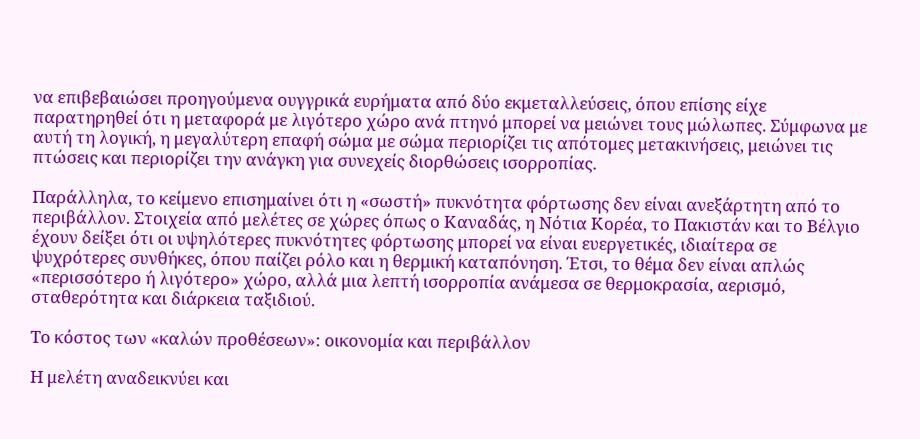να επιβεβαιώσει προηγούμενα ουγγρικά ευρήματα από δύο εκμεταλλεύσεις, όπου επίσης είχε παρατηρηθεί ότι η μεταφορά με λιγότερο χώρο ανά πτηνό μπορεί να μειώνει τους μώλωπες. Σύμφωνα με αυτή τη λογική, η μεγαλύτερη επαφή σώμα με σώμα περιορίζει τις απότομες μετακινήσεις, μειώνει τις πτώσεις και περιορίζει την ανάγκη για συνεχείς διορθώσεις ισορροπίας.

Παράλληλα, το κείμενο επισημαίνει ότι η «σωστή» πυκνότητα φόρτωσης δεν είναι ανεξάρτητη από το περιβάλλον. Στοιχεία από μελέτες σε χώρες όπως ο Καναδάς, η Νότια Κορέα, το Πακιστάν και το Βέλγιο έχουν δείξει ότι οι υψηλότερες πυκνότητες φόρτωσης μπορεί να είναι ευεργετικές, ιδιαίτερα σε ψυχρότερες συνθήκες, όπου παίζει ρόλο και η θερμική καταπόνηση. Έτσι, το θέμα δεν είναι απλώς «περισσότερο ή λιγότερο» χώρο, αλλά μια λεπτή ισορροπία ανάμεσα σε θερμοκρασία, αερισμό, σταθερότητα και διάρκεια ταξιδιού.

Το κόστος των «καλών προθέσεων»: οικονομία και περιβάλλον

Η μελέτη αναδεικνύει και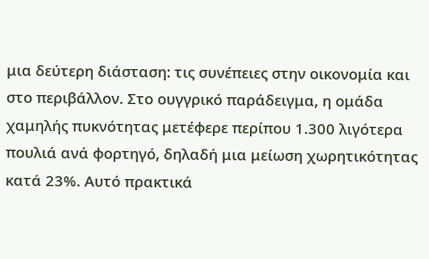μια δεύτερη διάσταση: τις συνέπειες στην οικονομία και στο περιβάλλον. Στο ουγγρικό παράδειγμα, η ομάδα χαμηλής πυκνότητας μετέφερε περίπου 1.300 λιγότερα πουλιά ανά φορτηγό, δηλαδή μια μείωση χωρητικότητας κατά 23%. Αυτό πρακτικά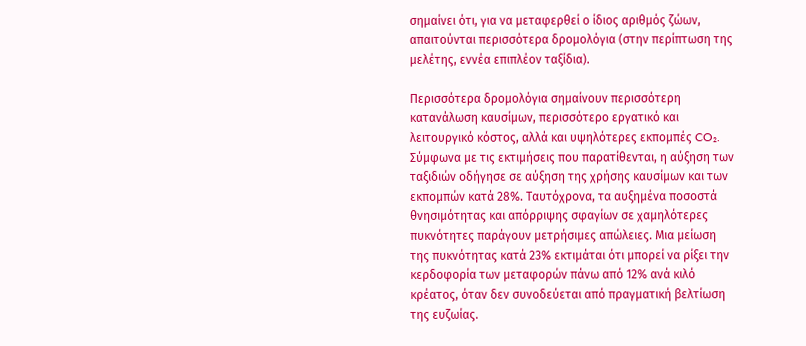σημαίνει ότι, για να μεταφερθεί ο ίδιος αριθμός ζώων, απαιτούνται περισσότερα δρομολόγια (στην περίπτωση της μελέτης, εννέα επιπλέον ταξίδια).

Περισσότερα δρομολόγια σημαίνουν περισσότερη κατανάλωση καυσίμων, περισσότερο εργατικό και λειτουργικό κόστος, αλλά και υψηλότερες εκπομπές CO₂. Σύμφωνα με τις εκτιμήσεις που παρατίθενται, η αύξηση των ταξιδιών οδήγησε σε αύξηση της χρήσης καυσίμων και των εκπομπών κατά 28%. Ταυτόχρονα, τα αυξημένα ποσοστά θνησιμότητας και απόρριψης σφαγίων σε χαμηλότερες πυκνότητες παράγουν μετρήσιμες απώλειες. Μια μείωση της πυκνότητας κατά 23% εκτιμάται ότι μπορεί να ρίξει την κερδοφορία των μεταφορών πάνω από 12% ανά κιλό κρέατος, όταν δεν συνοδεύεται από πραγματική βελτίωση της ευζωίας.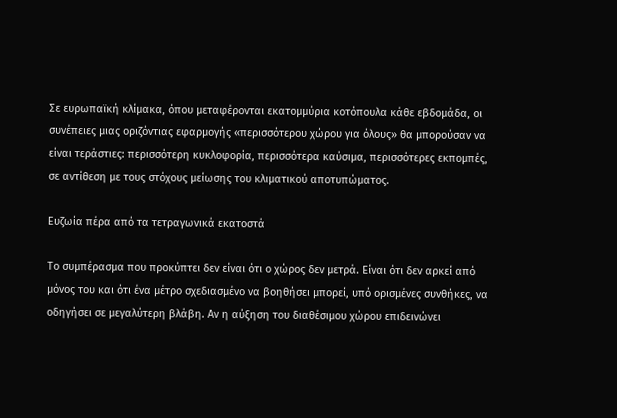Σε ευρωπαϊκή κλίμακα, όπου μεταφέρονται εκατομμύρια κοτόπουλα κάθε εβδομάδα, οι συνέπειες μιας οριζόντιας εφαρμογής «περισσότερου χώρου για όλους» θα μπορούσαν να είναι τεράστιες: περισσότερη κυκλοφορία, περισσότερα καύσιμα, περισσότερες εκπομπές, σε αντίθεση με τους στόχους μείωσης του κλιματικού αποτυπώματος.

Ευζωία πέρα από τα τετραγωνικά εκατοστά

Το συμπέρασμα που προκύπτει δεν είναι ότι ο χώρος δεν μετρά. Είναι ότι δεν αρκεί από μόνος του και ότι ένα μέτρο σχεδιασμένο να βοηθήσει μπορεί, υπό ορισμένες συνθήκες, να οδηγήσει σε μεγαλύτερη βλάβη. Αν η αύξηση του διαθέσιμου χώρου επιδεινώνει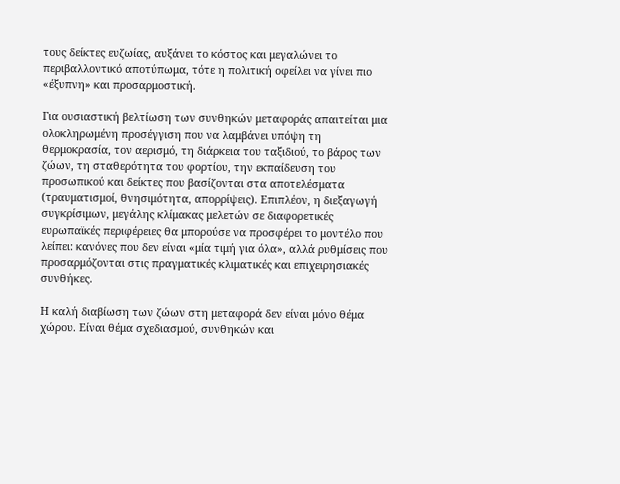τους δείκτες ευζωίας, αυξάνει το κόστος και μεγαλώνει το περιβαλλοντικό αποτύπωμα, τότε η πολιτική οφείλει να γίνει πιο «έξυπνη» και προσαρμοστική.

Για ουσιαστική βελτίωση των συνθηκών μεταφοράς απαιτείται μια ολοκληρωμένη προσέγγιση που να λαμβάνει υπόψη τη θερμοκρασία, τον αερισμό, τη διάρκεια του ταξιδιού, το βάρος των ζώων, τη σταθερότητα του φορτίου, την εκπαίδευση του προσωπικού και δείκτες που βασίζονται στα αποτελέσματα (τραυματισμοί, θνησιμότητα, απορρίψεις). Επιπλέον, η διεξαγωγή συγκρίσιμων, μεγάλης κλίμακας μελετών σε διαφορετικές ευρωπαϊκές περιφέρειες θα μπορούσε να προσφέρει το μοντέλο που λείπει: κανόνες που δεν είναι «μία τιμή για όλα», αλλά ρυθμίσεις που προσαρμόζονται στις πραγματικές κλιματικές και επιχειρησιακές συνθήκες.

Η καλή διαβίωση των ζώων στη μεταφορά δεν είναι μόνο θέμα χώρου. Είναι θέμα σχεδιασμού, συνθηκών και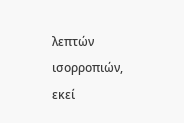λεπτών ισορροπιών, εκεί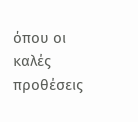όπου οι καλές προθέσεις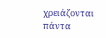χρειάζονται πάντα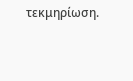τεκμηρίωση.